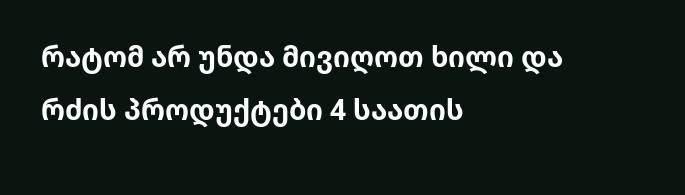რატომ არ უნდა მივიღოთ ხილი და რძის პროდუქტები 4 საათის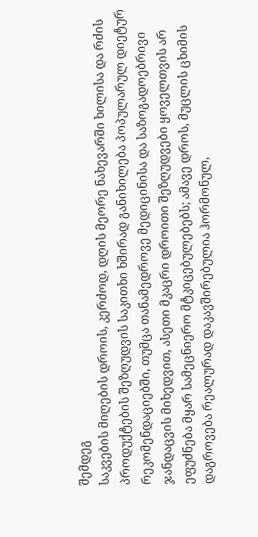შემდეგ
საკვების მიღების დროის, კერძოდ, დღის მეორე ნახევარში ხილისა და რძის პროდუქტების შეზღუდვის საკითხი ხშირად განიხილება პოპულარულ დიეტურ რეკომენდაციებში, თუმცა თანამედროვე მედიცინისა და საზოგადოებრივი ჯანდაცვის მიხედვით, ასეთი მკაცრი დროითი შეზღუდვები ყოველთვის არ ეფუძნება მყარ სამეცნიერო მტკიცებულებებს; ამავე დროს, მუცლის ცხიმის დაგროვება რეალურად დაკავშირებულია ჰორმონულ,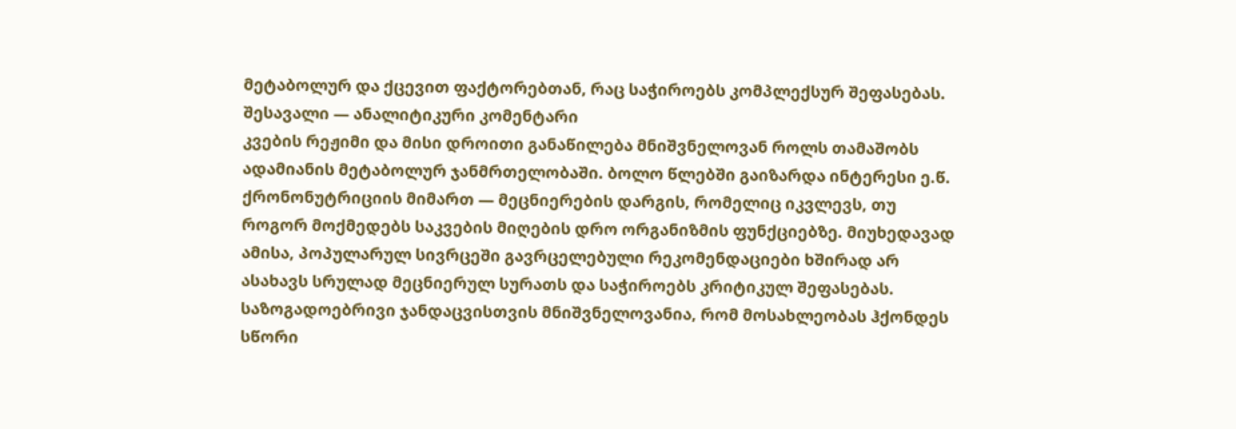მეტაბოლურ და ქცევით ფაქტორებთან, რაც საჭიროებს კომპლექსურ შეფასებას.
შესავალი — ანალიტიკური კომენტარი
კვების რეჟიმი და მისი დროითი განაწილება მნიშვნელოვან როლს თამაშობს ადამიანის მეტაბოლურ ჯანმრთელობაში. ბოლო წლებში გაიზარდა ინტერესი ე.წ. ქრონონუტრიციის მიმართ — მეცნიერების დარგის, რომელიც იკვლევს, თუ როგორ მოქმედებს საკვების მიღების დრო ორგანიზმის ფუნქციებზე. მიუხედავად ამისა, პოპულარულ სივრცეში გავრცელებული რეკომენდაციები ხშირად არ ასახავს სრულად მეცნიერულ სურათს და საჭიროებს კრიტიკულ შეფასებას.
საზოგადოებრივი ჯანდაცვისთვის მნიშვნელოვანია, რომ მოსახლეობას ჰქონდეს სწორი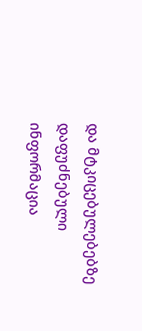და მტკიცებულებებზე დაფუძნებული ინფორმაცია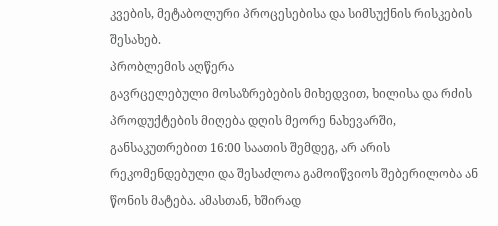კვების, მეტაბოლური პროცესებისა და სიმსუქნის რისკების შესახებ.
პრობლემის აღწერა
გავრცელებული მოსაზრებების მიხედვით, ხილისა და რძის პროდუქტების მიღება დღის მეორე ნახევარში, განსაკუთრებით 16:00 საათის შემდეგ, არ არის რეკომენდებული და შესაძლოა გამოიწვიოს შებერილობა ან წონის მატება. ამასთან, ხშირად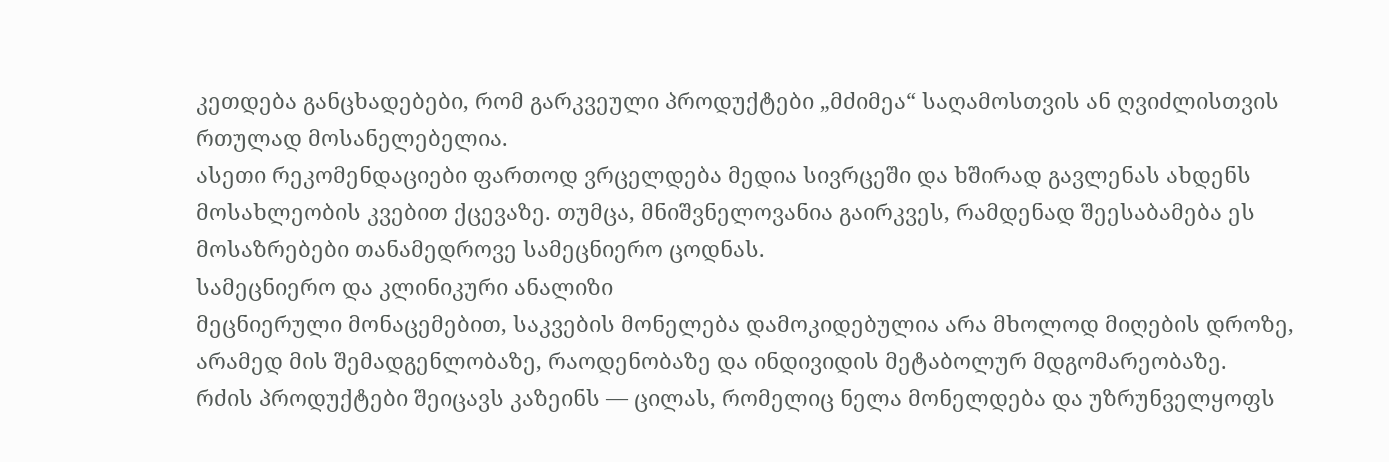კეთდება განცხადებები, რომ გარკვეული პროდუქტები „მძიმეა“ საღამოსთვის ან ღვიძლისთვის რთულად მოსანელებელია.
ასეთი რეკომენდაციები ფართოდ ვრცელდება მედია სივრცეში და ხშირად გავლენას ახდენს მოსახლეობის კვებით ქცევაზე. თუმცა, მნიშვნელოვანია გაირკვეს, რამდენად შეესაბამება ეს მოსაზრებები თანამედროვე სამეცნიერო ცოდნას.
სამეცნიერო და კლინიკური ანალიზი
მეცნიერული მონაცემებით, საკვების მონელება დამოკიდებულია არა მხოლოდ მიღების დროზე, არამედ მის შემადგენლობაზე, რაოდენობაზე და ინდივიდის მეტაბოლურ მდგომარეობაზე.
რძის პროდუქტები შეიცავს კაზეინს — ცილას, რომელიც ნელა მონელდება და უზრუნველყოფს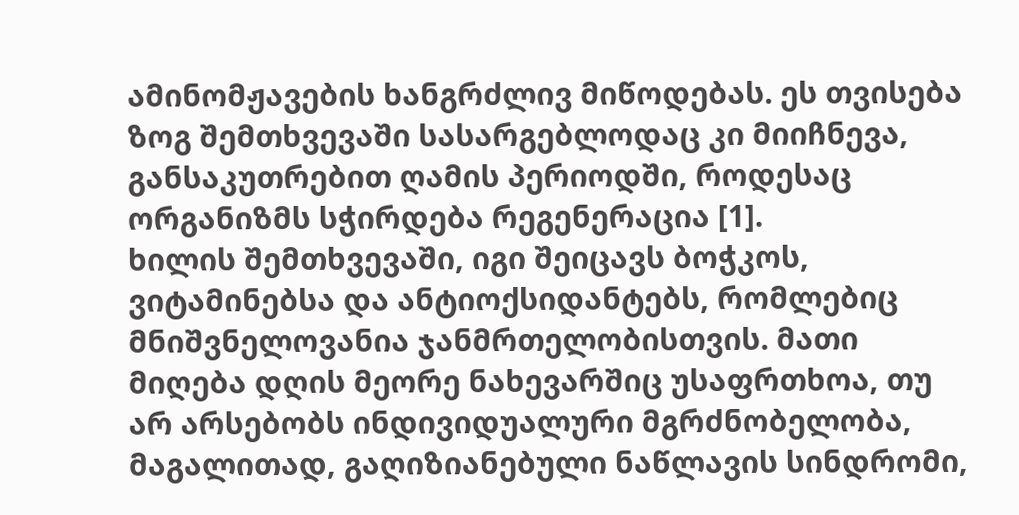ამინომჟავების ხანგრძლივ მიწოდებას. ეს თვისება ზოგ შემთხვევაში სასარგებლოდაც კი მიიჩნევა, განსაკუთრებით ღამის პერიოდში, როდესაც ორგანიზმს სჭირდება რეგენერაცია [1].
ხილის შემთხვევაში, იგი შეიცავს ბოჭკოს, ვიტამინებსა და ანტიოქსიდანტებს, რომლებიც მნიშვნელოვანია ჯანმრთელობისთვის. მათი მიღება დღის მეორე ნახევარშიც უსაფრთხოა, თუ არ არსებობს ინდივიდუალური მგრძნობელობა, მაგალითად, გაღიზიანებული ნაწლავის სინდრომი,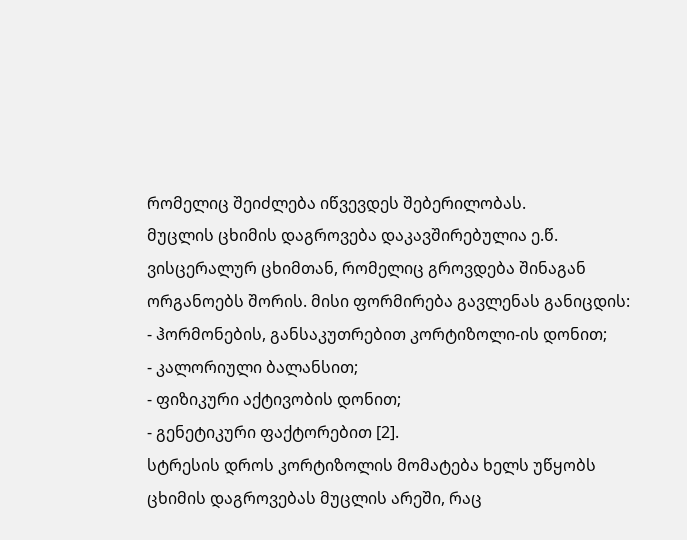რომელიც შეიძლება იწვევდეს შებერილობას.
მუცლის ცხიმის დაგროვება დაკავშირებულია ე.წ. ვისცერალურ ცხიმთან, რომელიც გროვდება შინაგან ორგანოებს შორის. მისი ფორმირება გავლენას განიცდის:
- ჰორმონების, განსაკუთრებით კორტიზოლი-ის დონით;
- კალორიული ბალანსით;
- ფიზიკური აქტივობის დონით;
- გენეტიკური ფაქტორებით [2].
სტრესის დროს კორტიზოლის მომატება ხელს უწყობს ცხიმის დაგროვებას მუცლის არეში, რაც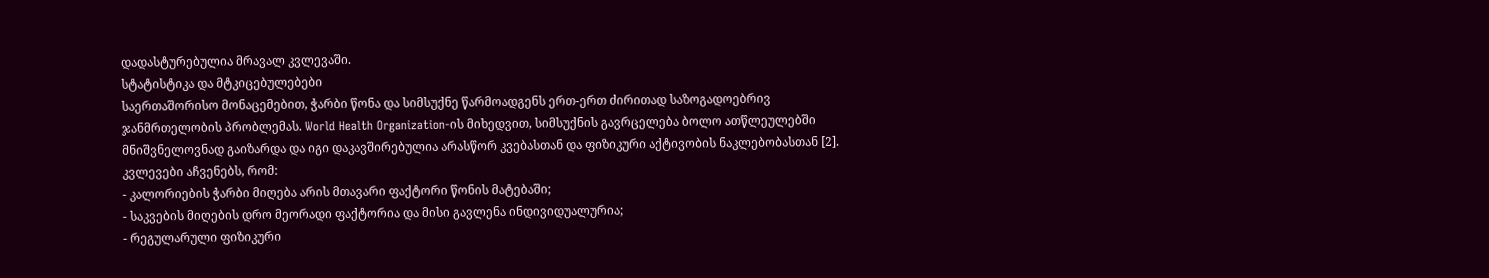დადასტურებულია მრავალ კვლევაში.
სტატისტიკა და მტკიცებულებები
საერთაშორისო მონაცემებით, ჭარბი წონა და სიმსუქნე წარმოადგენს ერთ-ერთ ძირითად საზოგადოებრივ ჯანმრთელობის პრობლემას. World Health Organization-ის მიხედვით, სიმსუქნის გავრცელება ბოლო ათწლეულებში მნიშვნელოვნად გაიზარდა და იგი დაკავშირებულია არასწორ კვებასთან და ფიზიკური აქტივობის ნაკლებობასთან [2].
კვლევები აჩვენებს, რომ:
- კალორიების ჭარბი მიღება არის მთავარი ფაქტორი წონის მატებაში;
- საკვების მიღების დრო მეორადი ფაქტორია და მისი გავლენა ინდივიდუალურია;
- რეგულარული ფიზიკური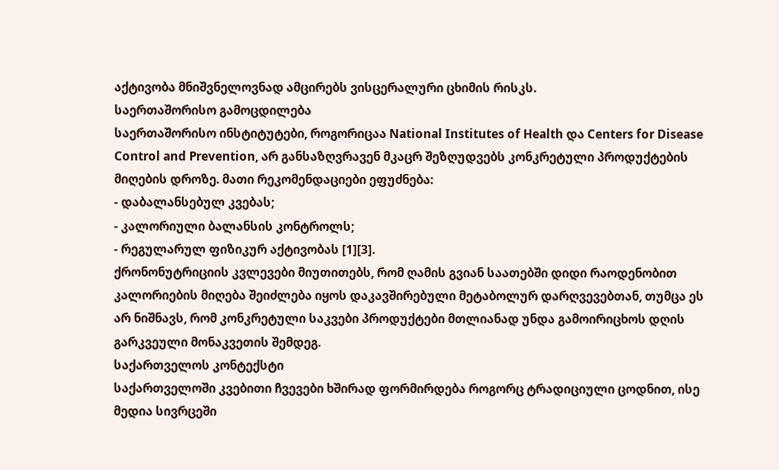აქტივობა მნიშვნელოვნად ამცირებს ვისცერალური ცხიმის რისკს.
საერთაშორისო გამოცდილება
საერთაშორისო ინსტიტუტები, როგორიცაა National Institutes of Health და Centers for Disease Control and Prevention, არ განსაზღვრავენ მკაცრ შეზღუდვებს კონკრეტული პროდუქტების მიღების დროზე. მათი რეკომენდაციები ეფუძნება:
- დაბალანსებულ კვებას;
- კალორიული ბალანსის კონტროლს;
- რეგულარულ ფიზიკურ აქტივობას [1][3].
ქრონონუტრიციის კვლევები მიუთითებს, რომ ღამის გვიან საათებში დიდი რაოდენობით კალორიების მიღება შეიძლება იყოს დაკავშირებული მეტაბოლურ დარღვევებთან, თუმცა ეს არ ნიშნავს, რომ კონკრეტული საკვები პროდუქტები მთლიანად უნდა გამოირიცხოს დღის გარკვეული მონაკვეთის შემდეგ.
საქართველოს კონტექსტი
საქართველოში კვებითი ჩვევები ხშირად ფორმირდება როგორც ტრადიციული ცოდნით, ისე მედია სივრცეში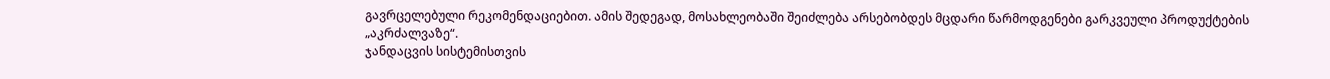გავრცელებული რეკომენდაციებით. ამის შედეგად, მოსახლეობაში შეიძლება არსებობდეს მცდარი წარმოდგენები გარკვეული პროდუქტების „აკრძალვაზე“.
ჯანდაცვის სისტემისთვის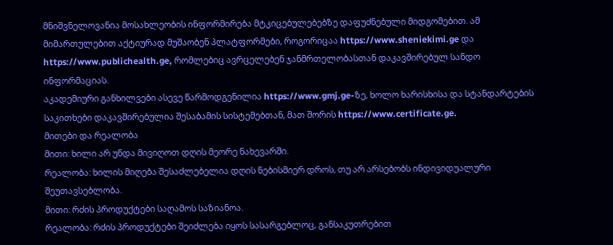მნიშვნელოვანია მოსახლეობის ინფორმირება მტკიცებულებებზე დაფუძნებული მიდგომებით. ამ მიმართულებით აქტიურად მუშაობენ პლატფორმები, როგორიცაა https://www.sheniekimi.ge და https://www.publichealth.ge, რომლებიც ავრცელებენ ჯანმრთელობასთან დაკავშირებულ სანდო ინფორმაციას.
აკადემიური განხილვები ასევე წარმოდგენილია https://www.gmj.ge-ზე, ხოლო ხარისხისა და სტანდარტების საკითხები დაკავშირებულია შესაბამის სისტემებთან, მათ შორის https://www.certificate.ge.
მითები და რეალობა
მითი: ხილი არ უნდა მივიღოთ დღის მეორე ნახევარში.
რეალობა: ხილის მიღება შესაძლებელია დღის ნებისმიერ დროს, თუ არ არსებობს ინდივიდუალური შეუთავსებლობა.
მითი: რძის პროდუქტები საღამოს საზიანოა.
რეალობა: რძის პროდუქტები შეიძლება იყოს სასარგებლოც, განსაკუთრებით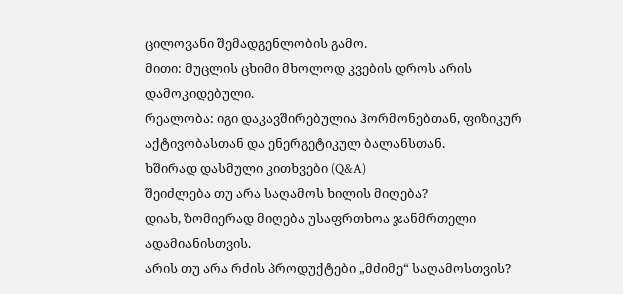ცილოვანი შემადგენლობის გამო.
მითი: მუცლის ცხიმი მხოლოდ კვების დროს არის დამოკიდებული.
რეალობა: იგი დაკავშირებულია ჰორმონებთან, ფიზიკურ აქტივობასთან და ენერგეტიკულ ბალანსთან.
ხშირად დასმული კითხვები (Q&A)
შეიძლება თუ არა საღამოს ხილის მიღება?
დიახ, ზომიერად მიღება უსაფრთხოა ჯანმრთელი ადამიანისთვის.
არის თუ არა რძის პროდუქტები „მძიმე“ საღამოსთვის?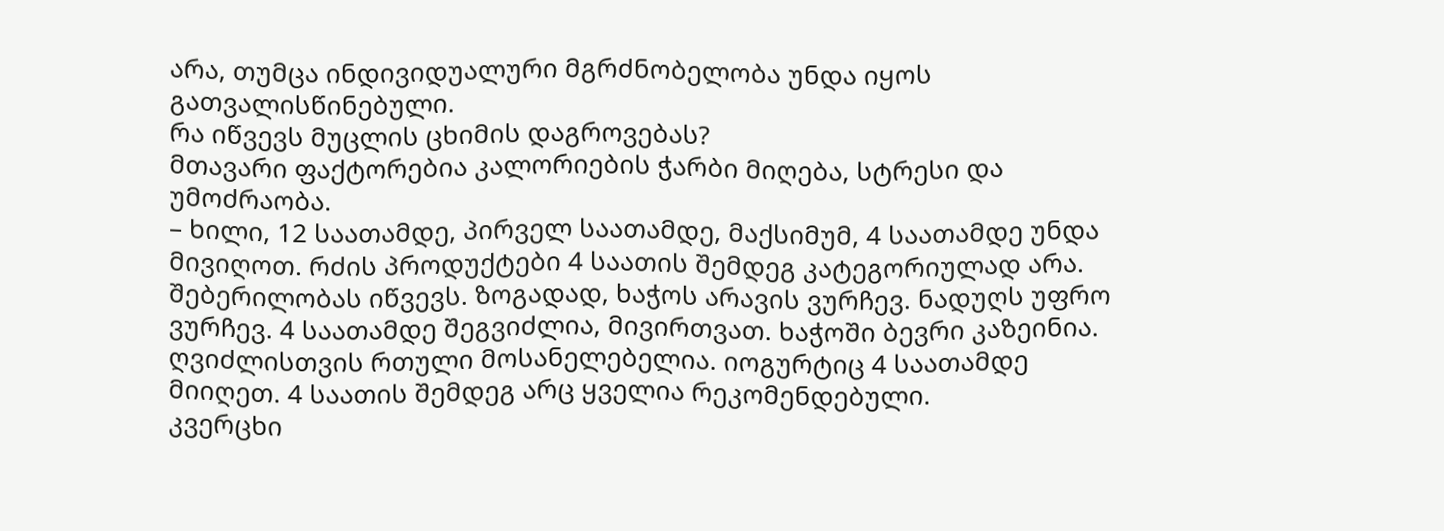არა, თუმცა ინდივიდუალური მგრძნობელობა უნდა იყოს გათვალისწინებული.
რა იწვევს მუცლის ცხიმის დაგროვებას?
მთავარი ფაქტორებია კალორიების ჭარბი მიღება, სტრესი და უმოძრაობა.
– ხილი, 12 საათამდე, პირველ საათამდე, მაქსიმუმ, 4 საათამდე უნდა მივიღოთ. რძის პროდუქტები 4 საათის შემდეგ კატეგორიულად არა. შებერილობას იწვევს. ზოგადად, ხაჭოს არავის ვურჩევ. ნადუღს უფრო ვურჩევ. 4 საათამდე შეგვიძლია, მივირთვათ. ხაჭოში ბევრი კაზეინია. ღვიძლისთვის რთული მოსანელებელია. იოგურტიც 4 საათამდე მიიღეთ. 4 საათის შემდეგ არც ყველია რეკომენდებული.
კვერცხი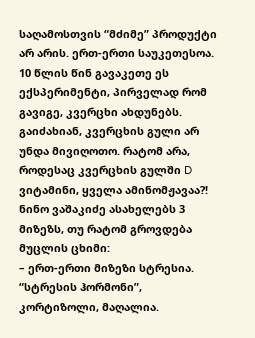საღამოსთვის “მძიმე” პროდუქტი არ არის. ერთ-ერთი საუკეთესოა. 10 წლის წინ გავაკეთე ეს ექსპერიმენტი, პირველად რომ გავიგე, კვერცხი ახდუნებს. გაიძახიან, კვერცხის გული არ უნდა მივიღოთო. რატომ არა, როდესაც კვერცხის გულში D ვიტამინი, ყველა ამინომჟავაა?!
ნინო ვაშაკიძე ასახელებს 3 მიზეზს, თუ რატომ გროვდება მუცლის ცხიმი:
– ერთ-ერთი მიზეზი სტრესია. “სტრესის ჰორმონი”, კორტიზოლი, მაღალია.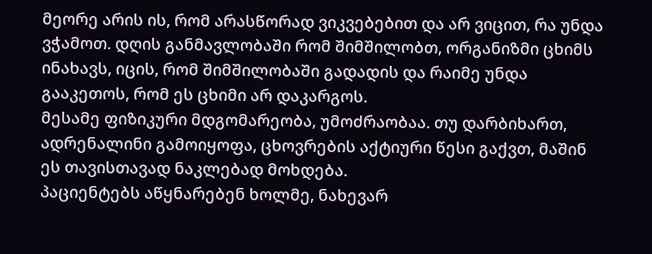მეორე არის ის, რომ არასწორად ვიკვებებით და არ ვიცით, რა უნდა ვჭამოთ. დღის განმავლობაში რომ შიმშილობთ, ორგანიზმი ცხიმს ინახავს, იცის, რომ შიმშილობაში გადადის და რაიმე უნდა გააკეთოს, რომ ეს ცხიმი არ დაკარგოს.
მესამე ფიზიკური მდგომარეობა, უმოძრაობაა. თუ დარბიხართ, ადრენალინი გამოიყოფა, ცხოვრების აქტიური წესი გაქვთ, მაშინ ეს თავისთავად ნაკლებად მოხდება.
პაციენტებს აწყნარებენ ხოლმე, ნახევარ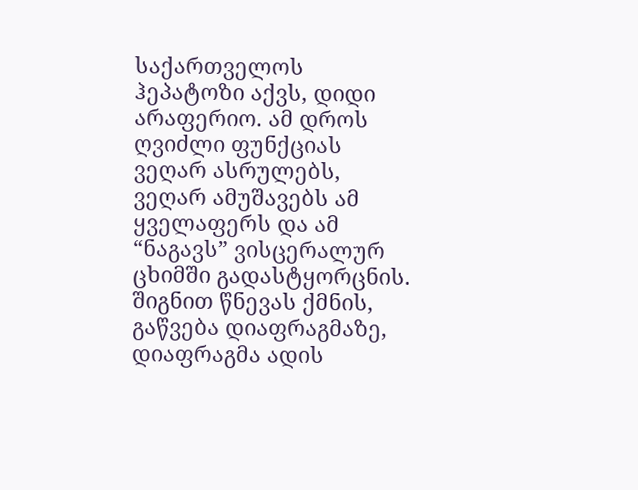საქართველოს ჰეპატოზი აქვს, დიდი არაფერიო. ამ დროს ღვიძლი ფუნქციას ვეღარ ასრულებს, ვეღარ ამუშავებს ამ ყველაფერს და ამ “ნაგავს” ვისცერალურ ცხიმში გადასტყორცნის. შიგნით წნევას ქმნის, გაწვება დიაფრაგმაზე, დიაფრაგმა ადის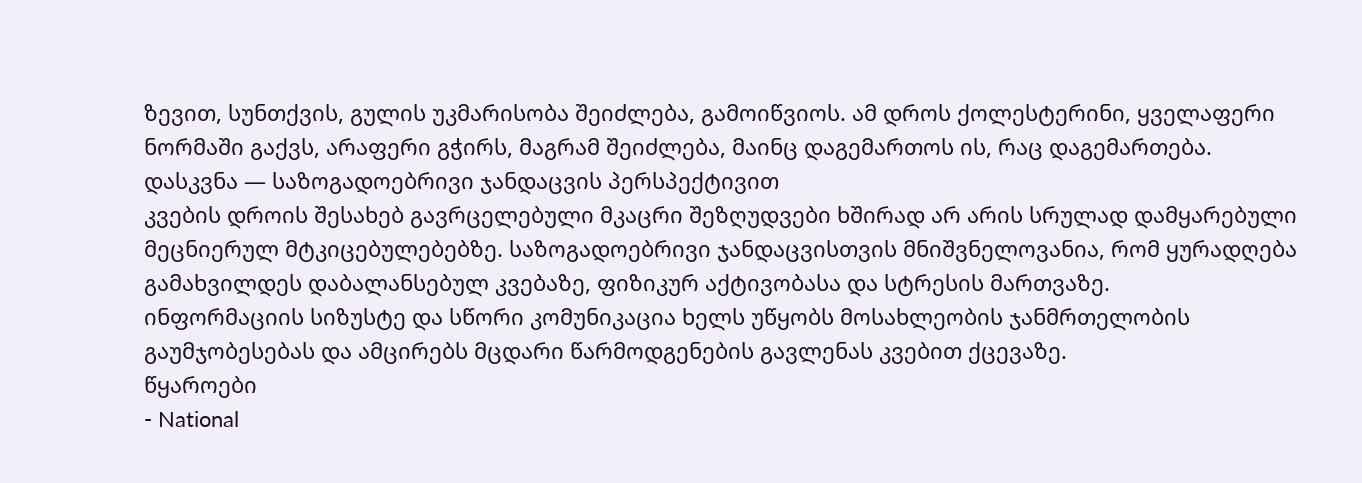ზევით, სუნთქვის, გულის უკმარისობა შეიძლება, გამოიწვიოს. ამ დროს ქოლესტერინი, ყველაფერი ნორმაში გაქვს, არაფერი გჭირს, მაგრამ შეიძლება, მაინც დაგემართოს ის, რაც დაგემართება.
დასკვნა — საზოგადოებრივი ჯანდაცვის პერსპექტივით
კვების დროის შესახებ გავრცელებული მკაცრი შეზღუდვები ხშირად არ არის სრულად დამყარებული მეცნიერულ მტკიცებულებებზე. საზოგადოებრივი ჯანდაცვისთვის მნიშვნელოვანია, რომ ყურადღება გამახვილდეს დაბალანსებულ კვებაზე, ფიზიკურ აქტივობასა და სტრესის მართვაზე.
ინფორმაციის სიზუსტე და სწორი კომუნიკაცია ხელს უწყობს მოსახლეობის ჯანმრთელობის გაუმჯობესებას და ამცირებს მცდარი წარმოდგენების გავლენას კვებით ქცევაზე.
წყაროები
- National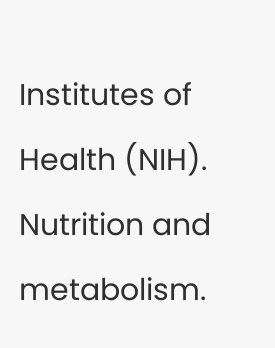Institutes of Health (NIH). Nutrition and metabolism.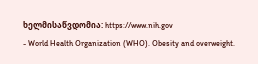ხელმისაწვდომია: https://www.nih.gov
- World Health Organization (WHO). Obesity and overweight.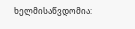ხელმისაწვდომია: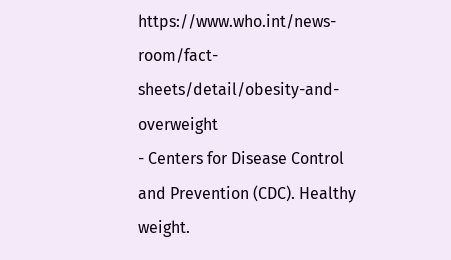https://www.who.int/news-room/fact-sheets/detail/obesity-and-overweight
- Centers for Disease Control and Prevention (CDC). Healthy weight.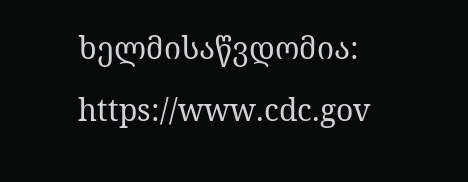ხელმისაწვდომია: https://www.cdc.gov